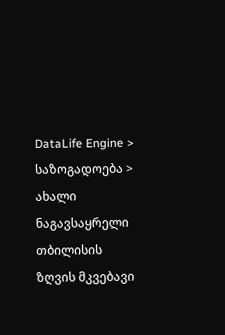DataLife Engine > საზოგადოება > ახალი ნაგავსაყრელი თბილისის ზღვის მკვებავი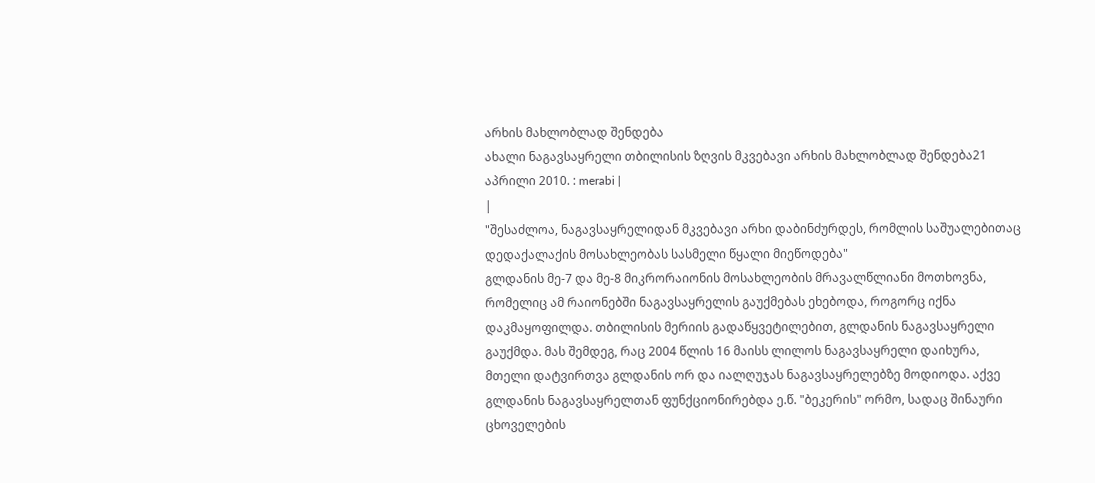არხის მახლობლად შენდება
ახალი ნაგავსაყრელი თბილისის ზღვის მკვებავი არხის მახლობლად შენდება21 აპრილი 2010. : merabi |
|
"შესაძლოა, ნაგავსაყრელიდან მკვებავი არხი დაბინძურდეს, რომლის საშუალებითაც დედაქალაქის მოსახლეობას სასმელი წყალი მიეწოდება"
გლდანის მე-7 და მე-8 მიკრორაიონის მოსახლეობის მრავალწლიანი მოთხოვნა, რომელიც ამ რაიონებში ნაგავსაყრელის გაუქმებას ეხებოდა, როგორც იქნა დაკმაყოფილდა. თბილისის მერიის გადაწყვეტილებით, გლდანის ნაგავსაყრელი გაუქმდა. მას შემდეგ, რაც 2004 წლის 16 მაისს ლილოს ნაგავსაყრელი დაიხურა, მთელი დატვირთვა გლდანის ორ და იალღუჯას ნაგავსაყრელებზე მოდიოდა. აქვე გლდანის ნაგავსაყრელთან ფუნქციონირებდა ე.წ. "ბეკერის" ორმო, სადაც შინაური ცხოველების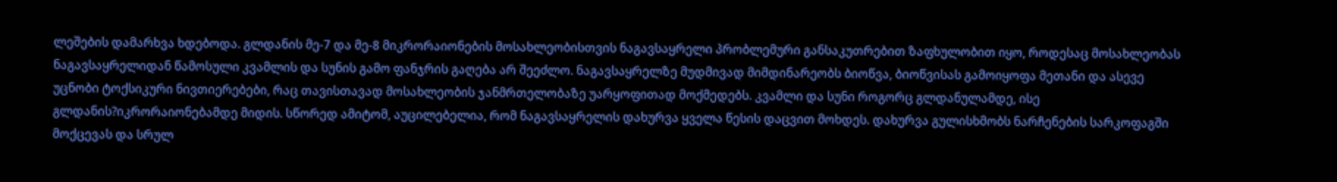ლეშების დამარხვა ხდებოდა. გლდანის მე-7 და მე-8 მიკრორაიონების მოსახლეობისთვის ნაგავსაყრელი პრობლემური განსაკუთრებით ზაფხულობით იყო, როდესაც მოსახლეობას ნაგავსაყრელიდან წამოსული კვამლის და სუნის გამო ფანჯრის გაღება არ შეეძლო. ნაგავსაყრელზე მუდმივად მიმდინარეობს ბიოწვა, ბიოწვისას გამოიყოფა მეთანი და ასევე უცნობი ტოქსიკური ნივთიერებები, რაც თავისთავად მოსახლეობის ჯანმრთელობაზე უარყოფითად მოქმედებს. კვამლი და სუნი როგორც გლდანულამდე, ისე გლდანის?იკრორაიონებამდე მიდის. სწორედ ამიტომ, აუცილებელია, რომ ნაგავსაყრელის დახურვა ყველა წესის დაცვით მოხდეს. დახურვა გულისხმობს ნარჩენების სარკოფაგში მოქცევას და სრულ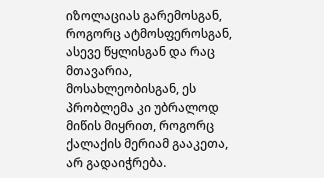იზოლაციას გარემოსგან, როგორც ატმოსფეროსგან, ასევე წყლისგან და რაც მთავარია, მოსახლეობისგან, ეს პრობლემა კი უბრალოდ მიწის მიყრით, როგორც ქალაქის მერიამ გააკეთა, არ გადაიჭრება.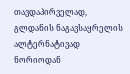თავდაპირველად, გლდანის ნაგავსაყრელის ალტერნატივად ნორიოდან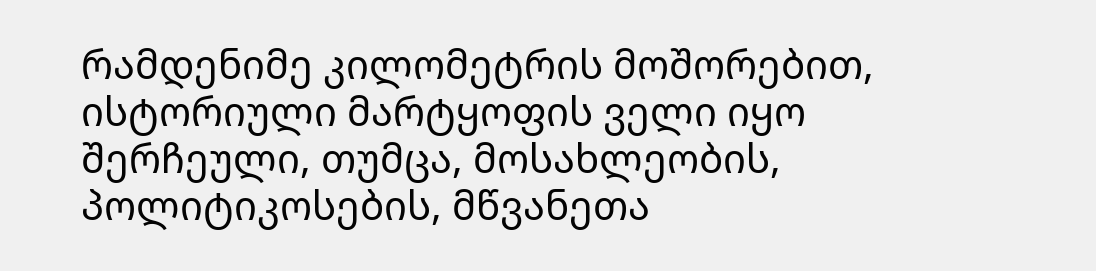რამდენიმე კილომეტრის მოშორებით, ისტორიული მარტყოფის ველი იყო შერჩეული, თუმცა, მოსახლეობის, პოლიტიკოსების, მწვანეთა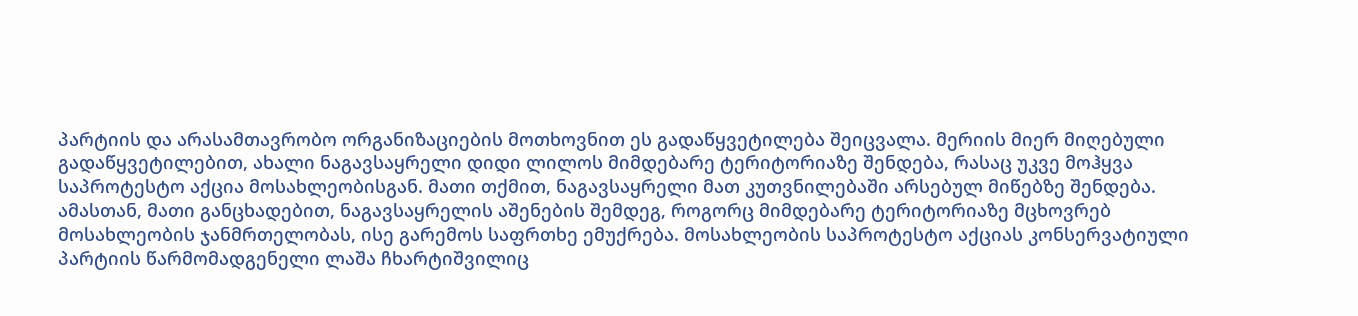პარტიის და არასამთავრობო ორგანიზაციების მოთხოვნით ეს გადაწყვეტილება შეიცვალა. მერიის მიერ მიღებული გადაწყვეტილებით, ახალი ნაგავსაყრელი დიდი ლილოს მიმდებარე ტერიტორიაზე შენდება, რასაც უკვე მოჰყვა საპროტესტო აქცია მოსახლეობისგან. მათი თქმით, ნაგავსაყრელი მათ კუთვნილებაში არსებულ მიწებზე შენდება. ამასთან, მათი განცხადებით, ნაგავსაყრელის აშენების შემდეგ, როგორც მიმდებარე ტერიტორიაზე მცხოვრებ მოსახლეობის ჯანმრთელობას, ისე გარემოს საფრთხე ემუქრება. მოსახლეობის საპროტესტო აქციას კონსერვატიული პარტიის წარმომადგენელი ლაშა ჩხარტიშვილიც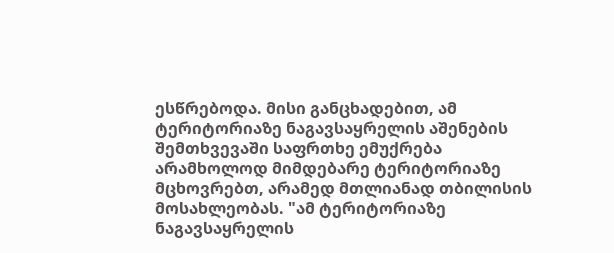ესწრებოდა. მისი განცხადებით, ამ ტერიტორიაზე ნაგავსაყრელის აშენების შემთხვევაში საფრთხე ემუქრება არამხოლოდ მიმდებარე ტერიტორიაზე მცხოვრებთ, არამედ მთლიანად თბილისის მოსახლეობას. "ამ ტერიტორიაზე ნაგავსაყრელის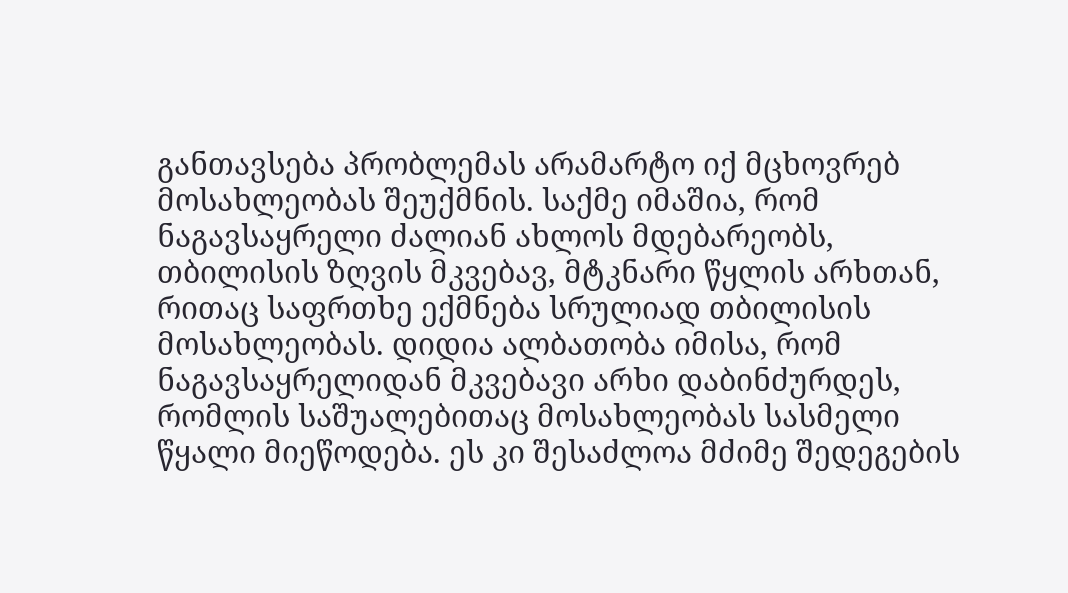განთავსება პრობლემას არამარტო იქ მცხოვრებ მოსახლეობას შეუქმნის. საქმე იმაშია, რომ ნაგავსაყრელი ძალიან ახლოს მდებარეობს, თბილისის ზღვის მკვებავ, მტკნარი წყლის არხთან, რითაც საფრთხე ექმნება სრულიად თბილისის მოსახლეობას. დიდია ალბათობა იმისა, რომ ნაგავსაყრელიდან მკვებავი არხი დაბინძურდეს, რომლის საშუალებითაც მოსახლეობას სასმელი წყალი მიეწოდება. ეს კი შესაძლოა მძიმე შედეგების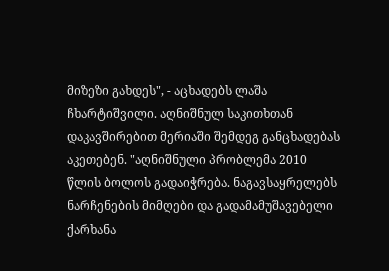მიზეზი გახდეს", - აცხადებს ლაშა ჩხარტიშვილი. აღნიშნულ საკითხთან დაკავშირებით მერიაში შემდეგ განცხადებას აკეთებენ. "აღნიშნული პრობლემა 2010 წლის ბოლოს გადაიჭრება. ნაგავსაყრელებს ნარჩენების მიმღები და გადამამუშავებელი ქარხანა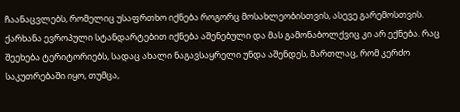ჩაანაცვლებს, რომელიც უსაფრთხო იქნება როგორც მოსახლეობისთვის, ასევე გარემოსთვის. ქარხანა ევროპული სტანდარტებით იქნება აშენებული და მას გამონაბოლქვიც კი არ ექნება. რაც შეეხება ტერიტორიებს, სადაც ახალი ნაგავსაყრელი უნდა აშენდეს, მართლაც, რომ კერძო საკუთრებაში იყო, თუმცა,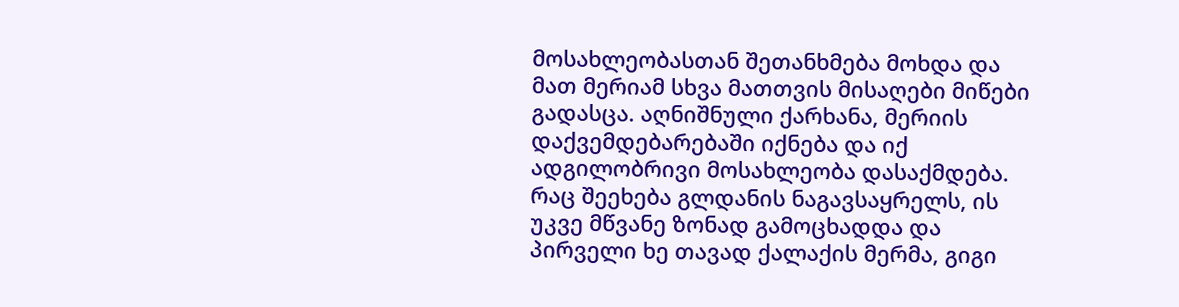მოსახლეობასთან შეთანხმება მოხდა და მათ მერიამ სხვა მათთვის მისაღები მიწები გადასცა. აღნიშნული ქარხანა, მერიის დაქვემდებარებაში იქნება და იქ ადგილობრივი მოსახლეობა დასაქმდება. რაც შეეხება გლდანის ნაგავსაყრელს, ის უკვე მწვანე ზონად გამოცხადდა და პირველი ხე თავად ქალაქის მერმა, გიგი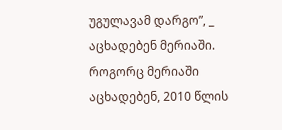უგულავამ დარგო”, _ აცხადებენ მერიაში. როგორც მერიაში აცხადებენ, 2010 წლის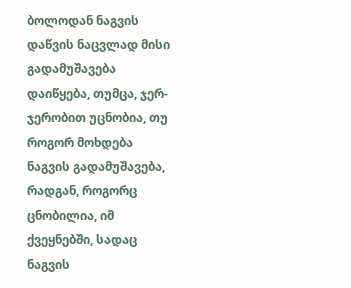ბოლოდან ნაგვის დაწვის ნაცვლად მისი გადამუშავება დაიწყება, თუმცა, ჯერ-ჯერობით უცნობია, თუ როგორ მოხდება ნაგვის გადამუშავება, რადგან, როგორც ცნობილია, იმ ქვეყნებში, სადაც ნაგვის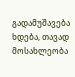გადამუშავება ხდება, თავად მოსახლეობა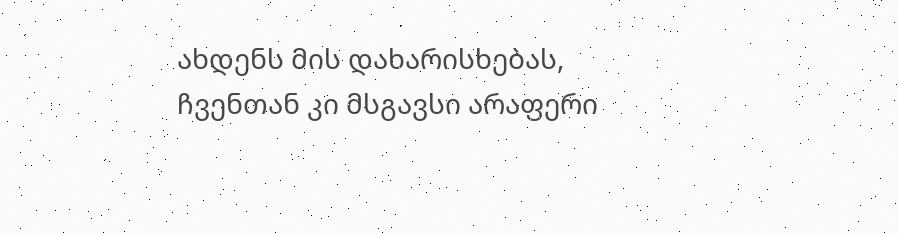ახდენს მის დახარისხებას, ჩვენთან კი მსგავსი არაფერი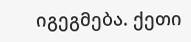იგეგმება. ქეთი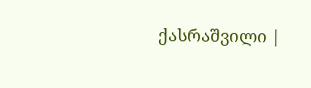ქასრაშვილი |